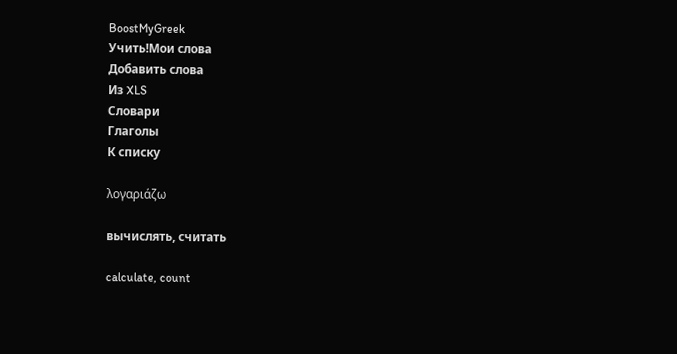BoostMyGreek
Учить!Мои слова
Добавить слова
Из XLS
Словари
Глаголы
К списку

λογαριάζω

вычислять, считать

calculate, count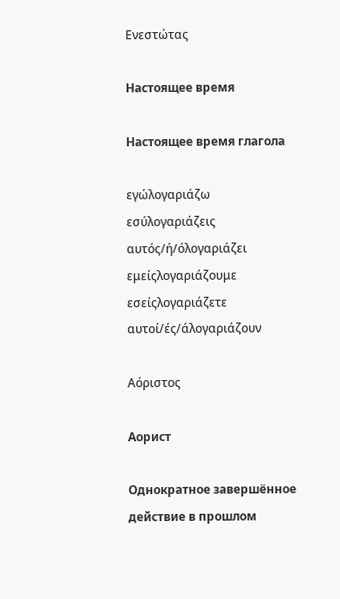Ενεστώτας

Настоящее время

Настоящее время глагола

εγώλογαριάζω
εσύλογαριάζεις
αυτός/ή/όλογαριάζει
εμείςλογαριάζουμε
εσείςλογαριάζετε
αυτοί/ές/άλογαριάζουν

Αόριστος

Аорист

Однократное завершённое действие в прошлом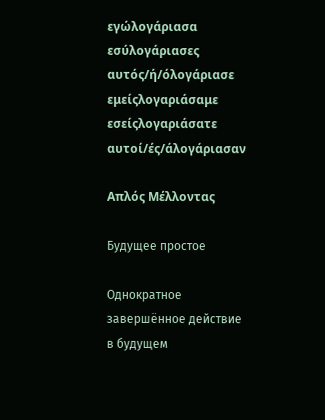εγώλογάριασα
εσύλογάριασες
αυτός/ή/όλογάριασε
εμείςλογαριάσαμε
εσείςλογαριάσατε
αυτοί/ές/άλογάριασαν

Απλός Μέλλοντας

Будущее простое

Однократное завершённое действие в будущем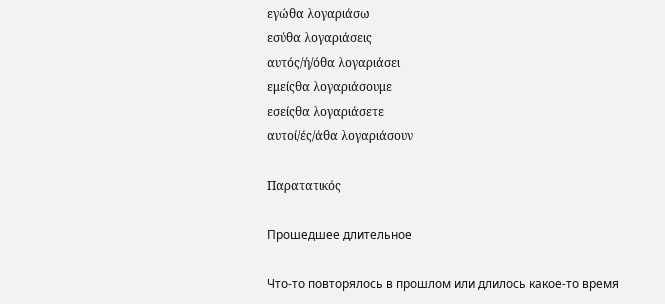εγώθα λογαριάσω
εσύθα λογαριάσεις
αυτός/ή/όθα λογαριάσει
εμείςθα λογαριάσουμε
εσείςθα λογαριάσετε
αυτοί/ές/άθα λογαριάσουν

Παρατατικός

Прошедшее длительное

Что-то повторялось в прошлом или длилось какое-то время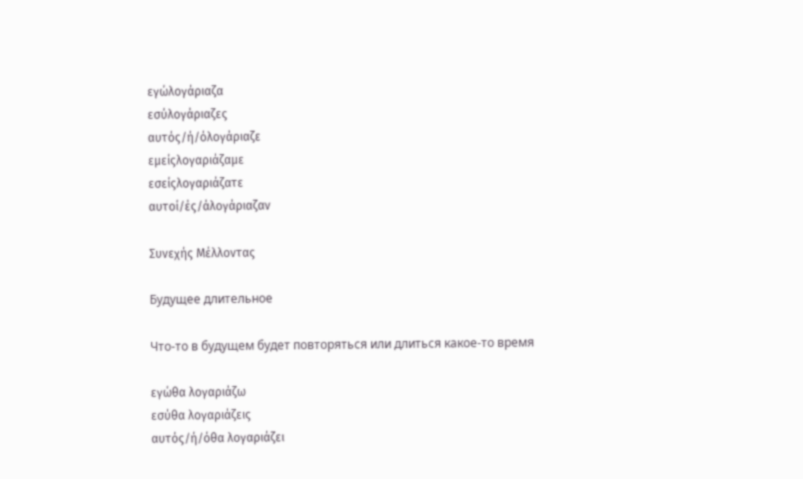εγώλογάριαζα
εσύλογάριαζες
αυτός/ή/όλογάριαζε
εμείςλογαριάζαμε
εσείςλογαριάζατε
αυτοί/ές/άλογάριαζαν

Συνεχής Μέλλοντας

Будущее длительное

Что-то в будущем будет повторяться или длиться какое-то время

εγώθα λογαριάζω
εσύθα λογαριάζεις
αυτός/ή/όθα λογαριάζει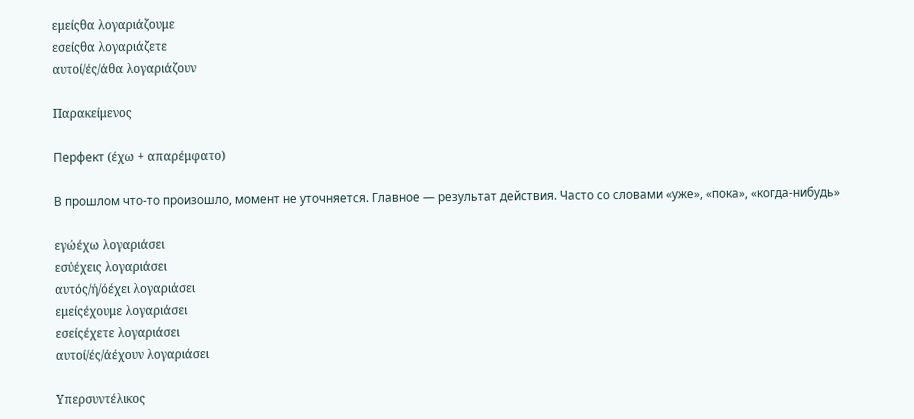εμείςθα λογαριάζουμε
εσείςθα λογαριάζετε
αυτοί/ές/άθα λογαριάζουν

Παρακείμενος

Перфект (έχω + απαρέμφατο)

В прошлом что-то произошло, момент не уточняется. Главное — результат действия. Часто со словами «уже», «пока», «когда-нибудь»

εγώέχω λογαριάσει
εσύέχεις λογαριάσει
αυτός/ή/όέχει λογαριάσει
εμείςέχουμε λογαριάσει
εσείςέχετε λογαριάσει
αυτοί/ές/άέχουν λογαριάσει

Υπερσυντέλικος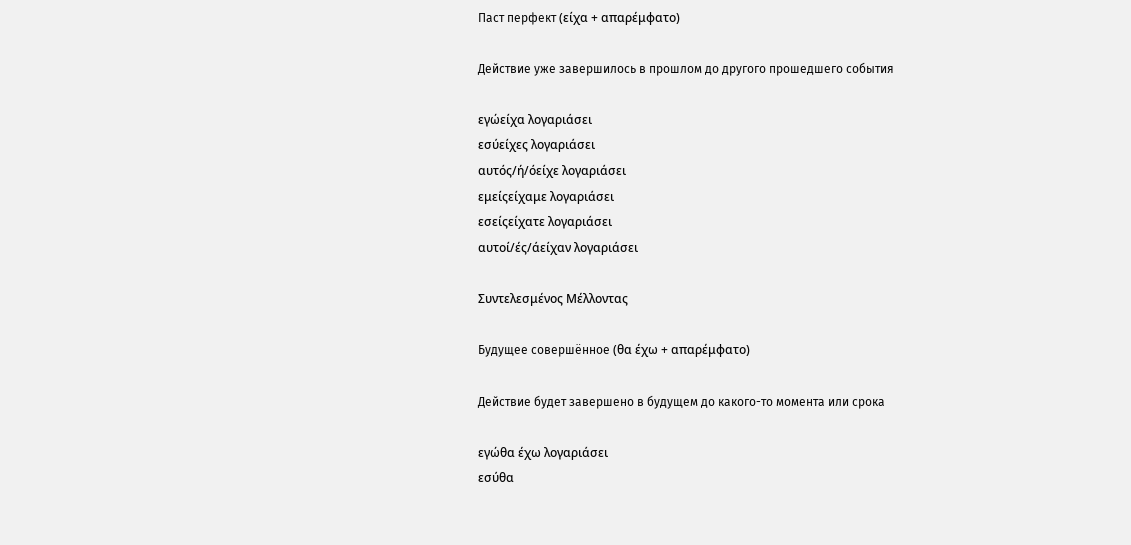Паст перфект (είχα + απαρέμφατο)

Действие уже завершилось в прошлом до другого прошедшего события

εγώείχα λογαριάσει
εσύείχες λογαριάσει
αυτός/ή/όείχε λογαριάσει
εμείςείχαμε λογαριάσει
εσείςείχατε λογαριάσει
αυτοί/ές/άείχαν λογαριάσει

Συντελεσμένος Μέλλοντας

Будущее совершённое (θα έχω + απαρέμφατο)

Действие будет завершено в будущем до какого-то момента или срока

εγώθα έχω λογαριάσει
εσύθα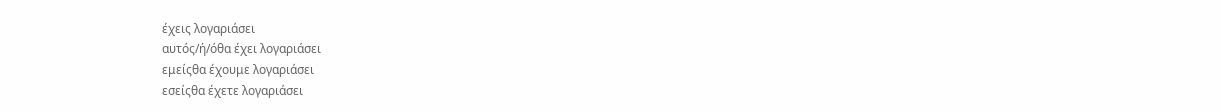έχεις λογαριάσει
αυτός/ή/όθα έχει λογαριάσει
εμείςθα έχουμε λογαριάσει
εσείςθα έχετε λογαριάσει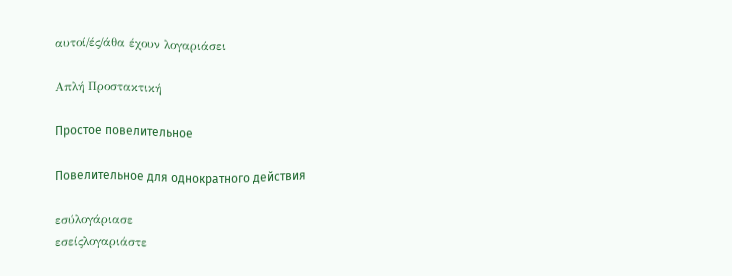αυτοί/ές/άθα έχουν λογαριάσει

Απλή Προστακτική

Простое повелительное

Повелительное для однократного действия

εσύλογάριασε
εσείςλογαριάστε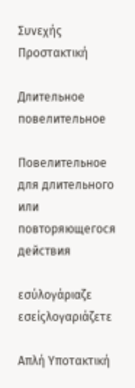Συνεχής Προστακτική

Длительное повелительное

Повелительное для длительного или повторяющегося действия

εσύλογάριαζε
εσείςλογαριάζετε

Απλή Υποτακτική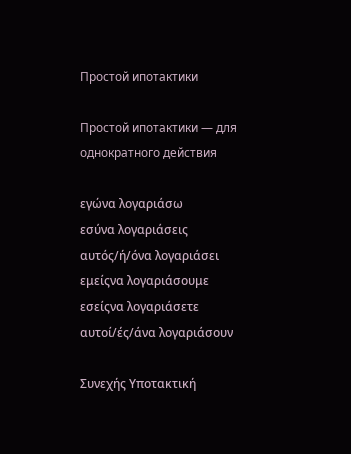Простой ипотактики

Простой ипотактики — для однократного действия

εγώνα λογαριάσω
εσύνα λογαριάσεις
αυτός/ή/όνα λογαριάσει
εμείςνα λογαριάσουμε
εσείςνα λογαριάσετε
αυτοί/ές/άνα λογαριάσουν

Συνεχής Υποτακτική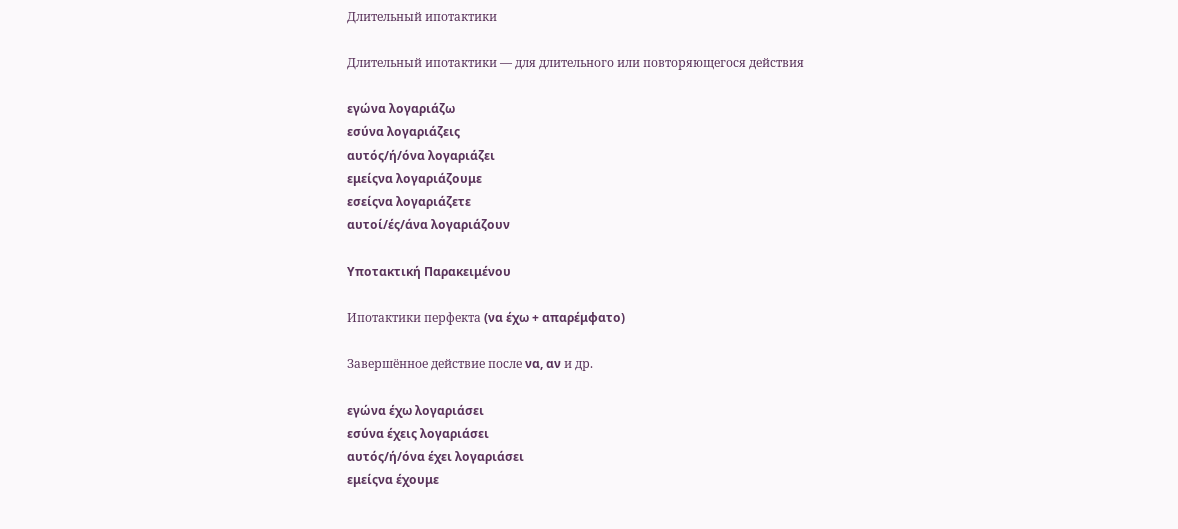Длительный ипотактики

Длительный ипотактики — для длительного или повторяющегося действия

εγώνα λογαριάζω
εσύνα λογαριάζεις
αυτός/ή/όνα λογαριάζει
εμείςνα λογαριάζουμε
εσείςνα λογαριάζετε
αυτοί/ές/άνα λογαριάζουν

Υποτακτική Παρακειμένου

Ипотактики перфекта (να έχω + απαρέμφατο)

Завершённое действие после να, αν и др.

εγώνα έχω λογαριάσει
εσύνα έχεις λογαριάσει
αυτός/ή/όνα έχει λογαριάσει
εμείςνα έχουμε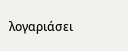λογαριάσει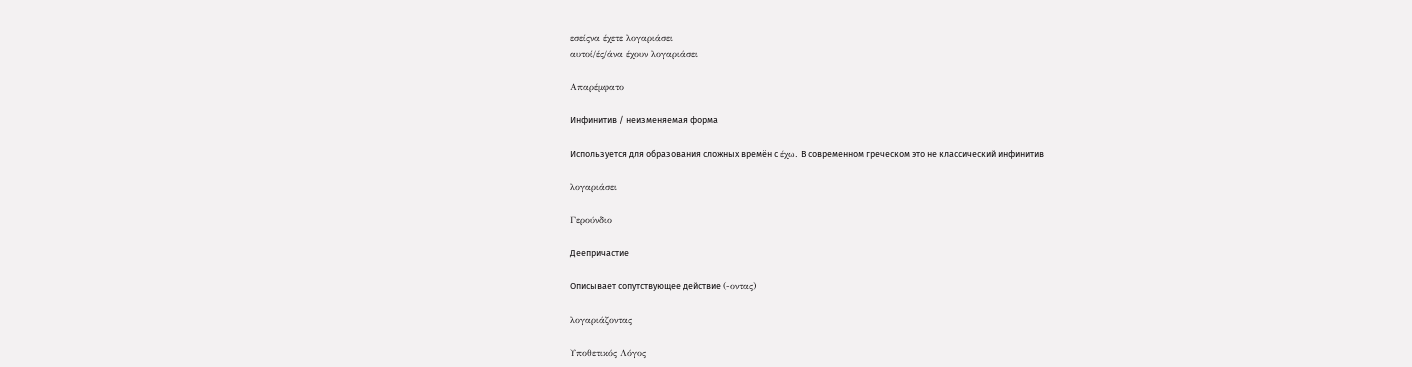εσείςνα έχετε λογαριάσει
αυτοί/ές/άνα έχουν λογαριάσει

Απαρέμφατο

Инфинитив / неизменяемая форма

Используется для образования сложных времён с έχω. В современном греческом это не классический инфинитив

λογαριάσει

Γερούνδιο

Деепричастие

Описывает сопутствующее действие (-οντας)

λογαριάζοντας

Υποθετικός Λόγος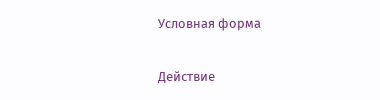Условная форма

Действие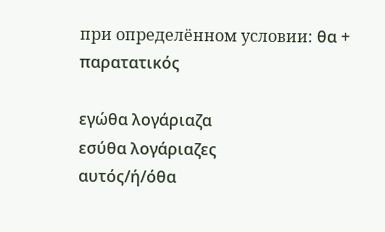при определённом условии: θα + παρατατικός

εγώθα λογάριαζα
εσύθα λογάριαζες
αυτός/ή/όθα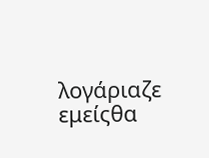λογάριαζε
εμείςθα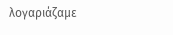λογαριάζαμε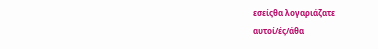εσείςθα λογαριάζατε
αυτοί/ές/άθα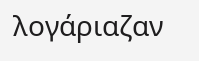λογάριαζαν